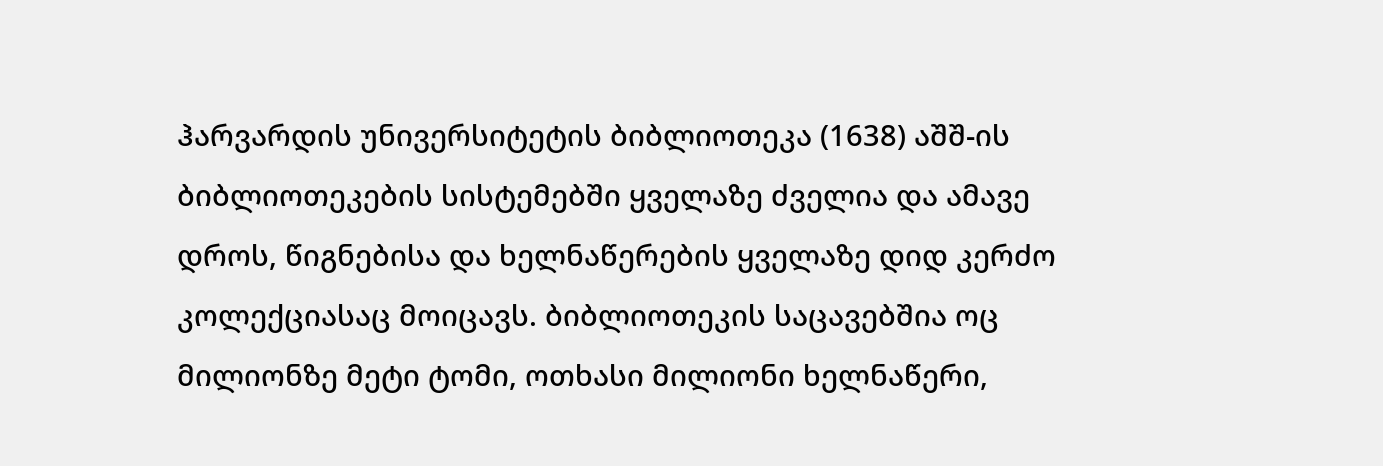ჰარვარდის უნივერსიტეტის ბიბლიოთეკა (1638) აშშ-ის ბიბლიოთეკების სისტემებში ყველაზე ძველია და ამავე დროს, წიგნებისა და ხელნაწერების ყველაზე დიდ კერძო კოლექციასაც მოიცავს. ბიბლიოთეკის საცავებშია ოც მილიონზე მეტი ტომი, ოთხასი მილიონი ხელნაწერი,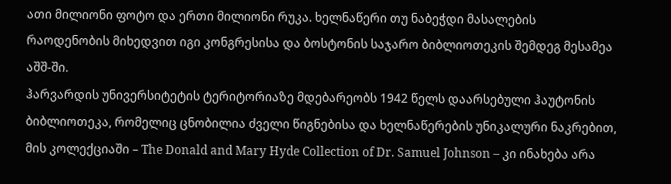ათი მილიონი ფოტო და ერთი მილიონი რუკა. ხელნაწერი თუ ნაბეჭდი მასალების რაოდენობის მიხედვით იგი კონგრესისა და ბოსტონის საჯარო ბიბლიოთეკის შემდეგ მესამეა აშშ-ში.
ჰარვარდის უნივერსიტეტის ტერიტორიაზე მდებარეობს 1942 წელს დაარსებული ჰაუტონის ბიბლიოთეკა, რომელიც ცნობილია ძველი წიგნებისა და ხელნაწერების უნიკალური ნაკრებით, მის კოლექციაში – The Donald and Mary Hyde Collection of Dr. Samuel Johnson – კი ინახება არა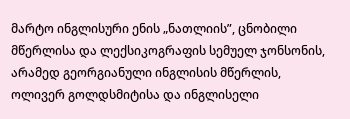მარტო ინგლისური ენის „ნათლიის”, ცნობილი მწერლისა და ლექსიკოგრაფის სემუელ ჯონსონის, არამედ გეორგიანული ინგლისის მწერლის, ოლივერ გოლდსმიტისა და ინგლისელი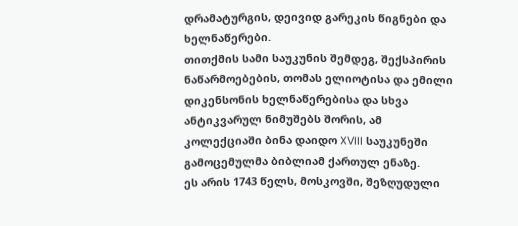დრამატურგის, დეივიდ გარეკის წიგნები და ხელნაწერები.
თითქმის სამი საუკუნის შემდეგ, შექსპირის ნაწარმოებების, თომას ელიოტისა და ემილი დიკენსონის ხელნაწერებისა და სხვა ანტიკვარულ ნიმუშებს შორის, ამ კოლექციაში ბინა დაიდო XVIII საუკუნეში გამოცემულმა ბიბლიამ ქართულ ენაზე.
ეს არის 1743 წელს, მოსკოვში, შეზღუდული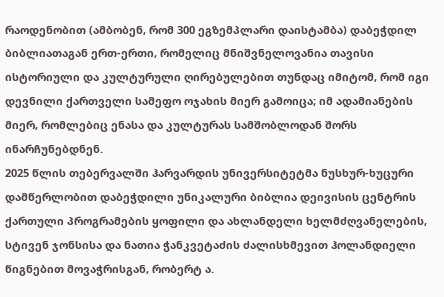რაოდენობით (ამბობენ, რომ 300 ეგზემპლარი დაისტამბა) დაბეჭდილ ბიბლიათაგან ერთ-ერთი, რომელიც მნიშვნელოვანია თავისი ისტორიული და კულტურული ღირებულებით თუნდაც იმიტომ, რომ იგი დევნილი ქართველი სამეფო ოჯახის მიერ გამოიცა; იმ ადამიანების მიერ, რომლებიც ენასა და კულტურას სამშობლოდან შორს ინარჩუნებდნენ.
2025 წლის თებერვალში ჰარვარდის უნივერსიტეტმა ნუსხურ-ხუცური დამწერლობით დაბეჭდილი უნიკალური ბიბლია დეივისის ცენტრის ქართული პროგრამების ყოფილი და ახლანდელი ხელმძღვანელების, სტივენ ჯონსისა და ნათია ჭანკვეტაძის ძალისხმევით ჰოლანდიელი წიგნებით მოვაჭრისგან, რობერტ ა.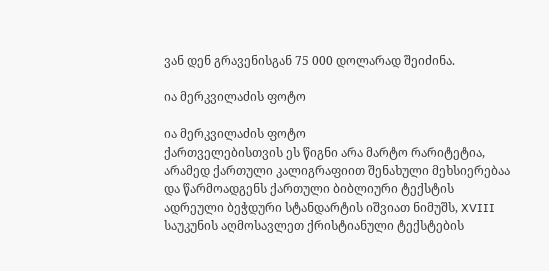ვან დენ გრავენისგან 75 000 დოლარად შეიძინა.

ია მერკვილაძის ფოტო

ია მერკვილაძის ფოტო
ქართველებისთვის ეს წიგნი არა მარტო რარიტეტია, არამედ ქართული კალიგრაფიით შენახული მეხსიერებაა და წარმოადგენს ქართული ბიბლიური ტექსტის ადრეული ბეჭდური სტანდარტის იშვიათ ნიმუშს, XVIII საუკუნის აღმოსავლეთ ქრისტიანული ტექსტების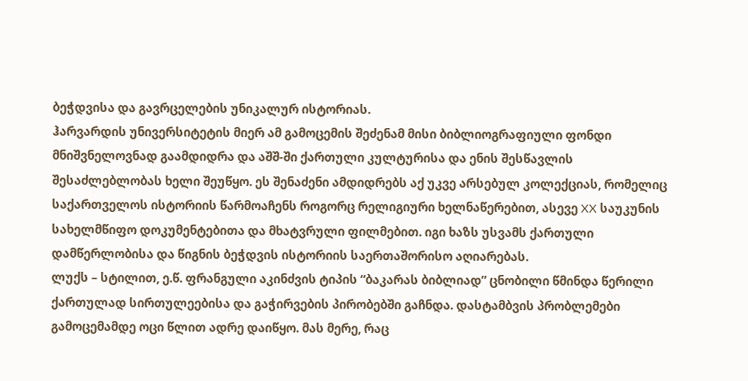ბეჭდვისა და გავრცელების უნიკალურ ისტორიას.
ჰარვარდის უნივერსიტეტის მიერ ამ გამოცემის შეძენამ მისი ბიბლიოგრაფიული ფონდი მნიშვნელოვნად გაამდიდრა და აშშ-ში ქართული კულტურისა და ენის შესწავლის შესაძლებლობას ხელი შეუწყო. ეს შენაძენი ამდიდრებს აქ უკვე არსებულ კოლექციას, რომელიც საქართველოს ისტორიის წარმოაჩენს როგორც რელიგიური ხელნაწერებით, ასევე XX საუკუნის სახელმწიფო დოკუმენტებითა და მხატვრული ფილმებით. იგი ხაზს უსვამს ქართული დამწერლობისა და წიგნის ბეჭდვის ისტორიის საერთაშორისო აღიარებას.
ლუქს – სტილით, ე.წ. ფრანგული აკინძვის ტიპის “ბაკარას ბიბლიად” ცნობილი წმინდა წერილი ქართულად სირთულეებისა და გაჭირვების პირობებში გაჩნდა. დასტამბვის პრობლემები გამოცემამდე ოცი წლით ადრე დაიწყო. მას მერე, რაც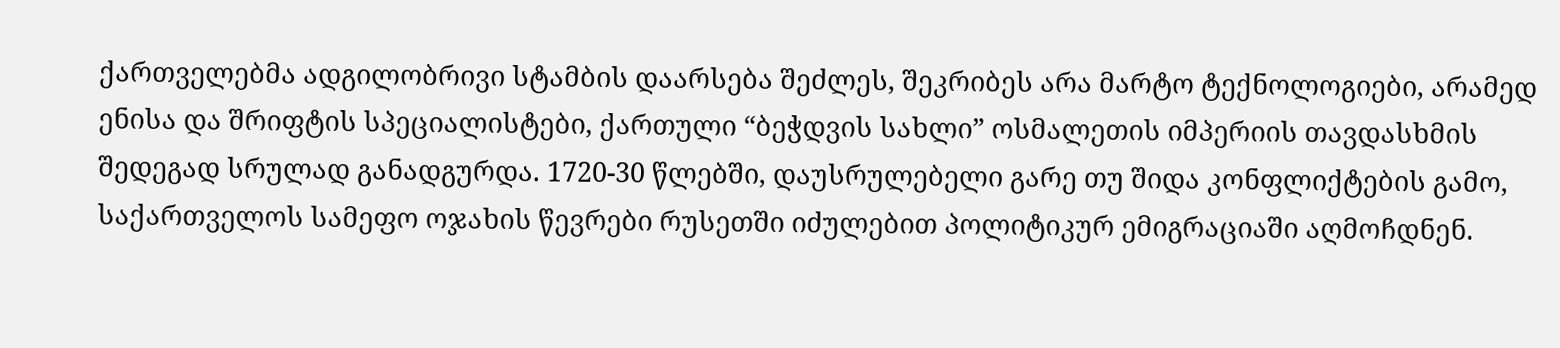ქართველებმა ადგილობრივი სტამბის დაარსება შეძლეს, შეკრიბეს არა მარტო ტექნოლოგიები, არამედ ენისა და შრიფტის სპეციალისტები, ქართული “ბეჭდვის სახლი” ოსმალეთის იმპერიის თავდასხმის შედეგად სრულად განადგურდა. 1720-30 წლებში, დაუსრულებელი გარე თუ შიდა კონფლიქტების გამო, საქართველოს სამეფო ოჯახის წევრები რუსეთში იძულებით პოლიტიკურ ემიგრაციაში აღმოჩდნენ.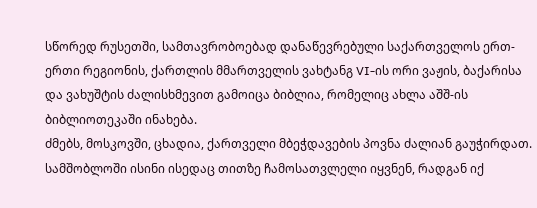სწორედ რუსეთში, სამთავრობოებად დანაწევრებული საქართველოს ერთ-ერთი რეგიონის, ქართლის მმართველის ვახტანგ VI-ის ორი ვაჟის, ბაქარისა და ვახუშტის ძალისხმევით გამოიცა ბიბლია, რომელიც ახლა აშშ-ის ბიბლიოთეკაში ინახება.
ძმებს, მოსკოვში, ცხადია, ქართველი მბეჭდავების პოვნა ძალიან გაუჭირდათ. სამშობლოში ისინი ისედაც თითზე ჩამოსათვლელი იყვნენ, რადგან იქ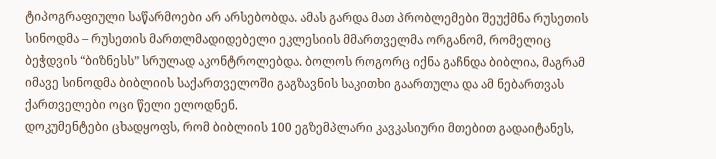ტიპოგრაფიული საწარმოები არ არსებობდა. ამას გარდა მათ პრობლემები შეუქმნა რუსეთის სინოდმა – რუსეთის მართლმადიდებელი ეკლესიის მმართველმა ორგანომ, რომელიც ბეჭდვის “ბიზნესს” სრულად აკონტროლებდა. ბოლოს როგორც იქნა გაჩნდა ბიბლია, მაგრამ იმავე სინოდმა ბიბლიის საქართველოში გაგზავნის საკითხი გაართულა და ამ ნებართვას ქართველები ოცი წელი ელოდნენ.
დოკუმენტები ცხადყოფს, რომ ბიბლიის 100 ეგზემპლარი კავკასიური მთებით გადაიტანეს,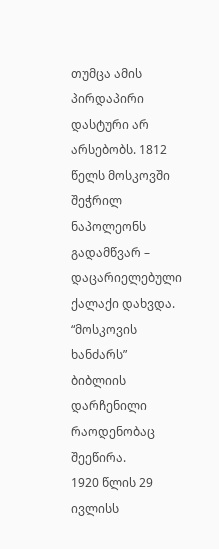თუმცა ამის პირდაპირი დასტური არ არსებობს. 1812 წელს მოსკოვში შეჭრილ ნაპოლეონს გადამწვარ – დაცარიელებული ქალაქი დახვდა. “მოსკოვის ხანძარს” ბიბლიის დარჩენილი რაოდენობაც შეეწირა.
1920 წლის 29 ივლისს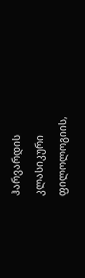ჰარვარდის კლასიკური ფილოლოგიის,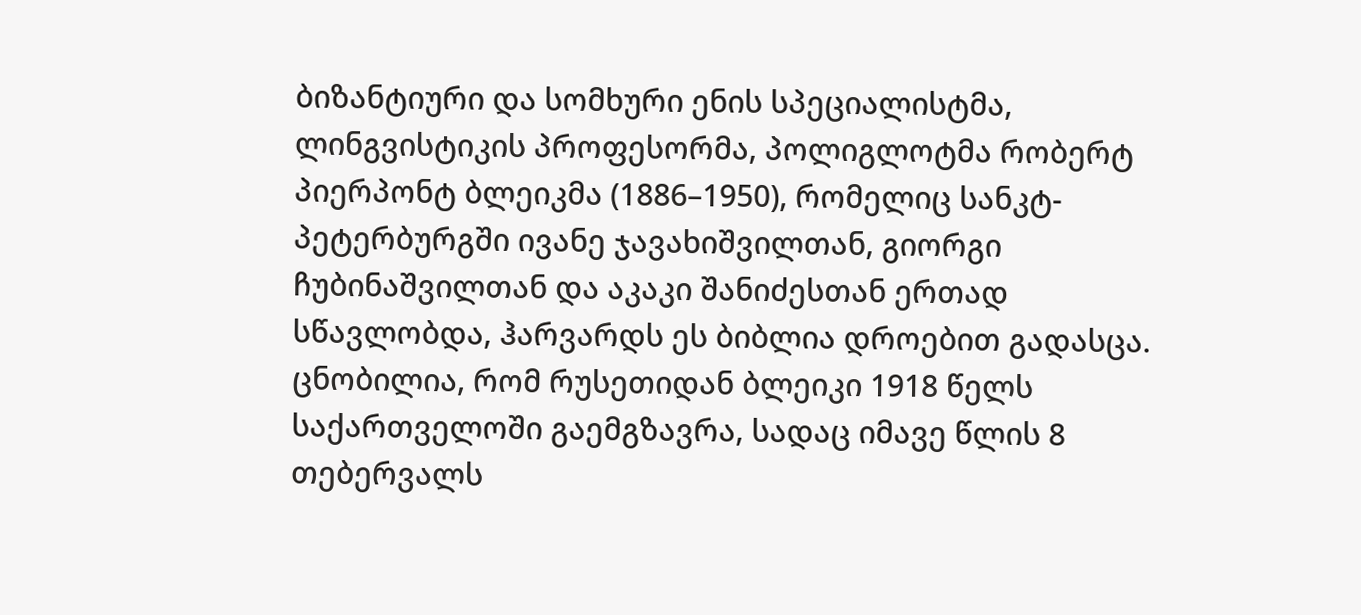ბიზანტიური და სომხური ენის სპეციალისტმა, ლინგვისტიკის პროფესორმა, პოლიგლოტმა რობერტ პიერპონტ ბლეიკმა (1886–1950), რომელიც სანკტ-პეტერბურგში ივანე ჯავახიშვილთან, გიორგი ჩუბინაშვილთან და აკაკი შანიძესთან ერთად სწავლობდა, ჰარვარდს ეს ბიბლია დროებით გადასცა. ცნობილია, რომ რუსეთიდან ბლეიკი 1918 წელს საქართველოში გაემგზავრა, სადაც იმავე წლის 8 თებერვალს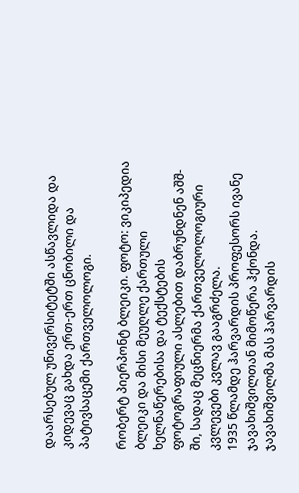დაარსებულ უნივერსიტეტში ასწავლიდა და კიდევაც გახდა ერთ-ერთ ცნობილი და პატივსაცემი ქართველოლოგი.

რობერტ პიერპონტ ბლეიკი. ფოტო: ვიკიპედია
ბლეიკი და მისი მეუღლე ქართული ხელნაწერებისა და ტექსტების ფოტოგრაფიული ასლებით დაბრუნდნენ აშშ-ში, სადაც მეცნიერმა ქართველოლოგიური კვლევები კვლავ გააგრძელა.
1935 წლამდე ჰარვარდის პროფესორს ივანე ჯავახიშვილთან მიმოწერა ჰქონდა. ჯავახიშვილმა მას ჰარვარდის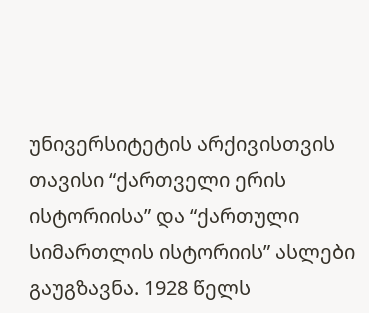უნივერსიტეტის არქივისთვის თავისი “ქართველი ერის ისტორიისა” და “ქართული სიმართლის ისტორიის” ასლები გაუგზავნა. 1928 წელს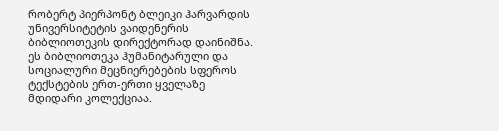რობერტ პიერპონტ ბლეიკი ჰარვარდის უნივერსიტეტის ვაიდენერის ბიბლიოთეკის დირექტორად დაინიშნა. ეს ბიბლიოთეკა ჰუმანიტარული და სოციალური მეცნიერებების სფეროს ტექსტების ერთ-ერთი ყველაზე მდიდარი კოლექციაა.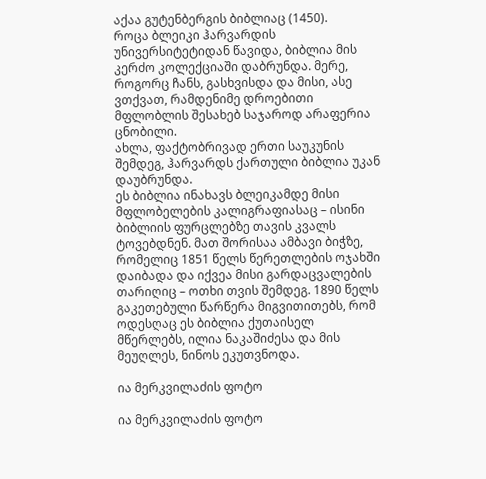აქაა გუტენბერგის ბიბლიაც (1450).
როცა ბლეიკი ჰარვარდის უნივერსიტეტიდან წავიდა, ბიბლია მის კერძო კოლექციაში დაბრუნდა. მერე, როგორც ჩანს, გასხვისდა და მისი, ასე ვთქვათ, რამდენიმე დროებითი მფლობლის შესახებ საჯაროდ არაფერია ცნობილი.
ახლა, ფაქტობრივად ერთი საუკუნის შემდეგ, ჰარვარდს ქართული ბიბლია უკან დაუბრუნდა.
ეს ბიბლია ინახავს ბლეიკამდე მისი მფლობელების კალიგრაფიასაც – ისინი ბიბლიის ფურცლებზე თავის კვალს ტოვებდნენ. მათ შორისაა ამბავი ბიჭზე, რომელიც 1851 წელს წერეთლების ოჯახში დაიბადა და იქვეა მისი გარდაცვალების თარიღიც – ოთხი თვის შემდეგ. 1890 წელს გაკეთებული წარწერა მიგვითითებს, რომ ოდესღაც ეს ბიბლია ქუთაისელ მწერლებს, ილია ნაკაშიძესა და მის მეუღლეს, ნინოს ეკუთვნოდა.

ია მერკვილაძის ფოტო

ია მერკვილაძის ფოტო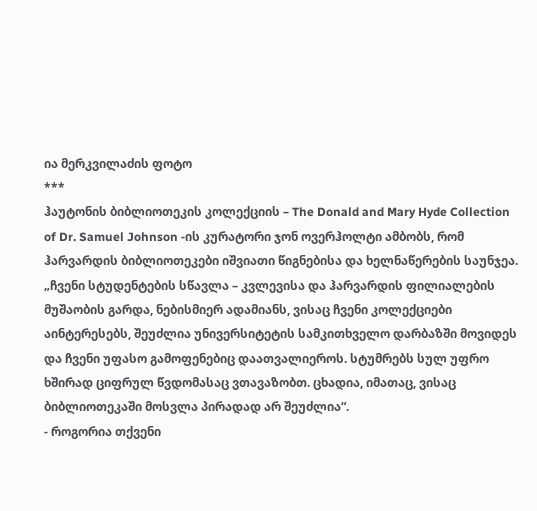ია მერკვილაძის ფოტო
***
ჰაუტონის ბიბლიოთეკის კოლექციის – The Donald and Mary Hyde Collection of Dr. Samuel Johnson -ის კურატორი ჯონ ოვერჰოლტი ამბობს, რომ ჰარვარდის ბიბლიოთეკები იშვიათი წიგნებისა და ხელნაწერების საუნჯეა.
„ჩვენი სტუდენტების სწავლა – კვლევისა და ჰარვარდის ფილიალების მუშაობის გარდა, ნებისმიერ ადამიანს, ვისაც ჩვენი კოლექციები აინტერესებს, შეუძლია უნივერსიტეტის სამკითხველო დარბაზში მოვიდეს და ჩვენი უფასო გამოფენებიც დაათვალიეროს. სტუმრებს სულ უფრო ხშირად ციფრულ წვდომასაც ვთავაზობთ. ცხადია, იმათაც, ვისაც ბიბლიოთეკაში მოსვლა პირადად არ შეუძლია“.
- როგორია თქვენი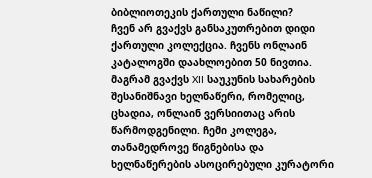ბიბლიოთეკის ქართული ნაწილი?
ჩვენ არ გვაქვს განსაკუთრებით დიდი ქართული კოლექცია. ჩვენს ონლაინ კატალოგში დაახლოებით 50 ნივთია. მაგრამ გვაქვს XII საუკუნის სახარების შესანიშნავი ხელნაწერი, რომელიც, ცხადია, ონლაინ ვერსიითაც არის წარმოდგენილი. ჩემი კოლეგა, თანამედროვე წიგნებისა და ხელნაწერების ასოცირებული კურატორი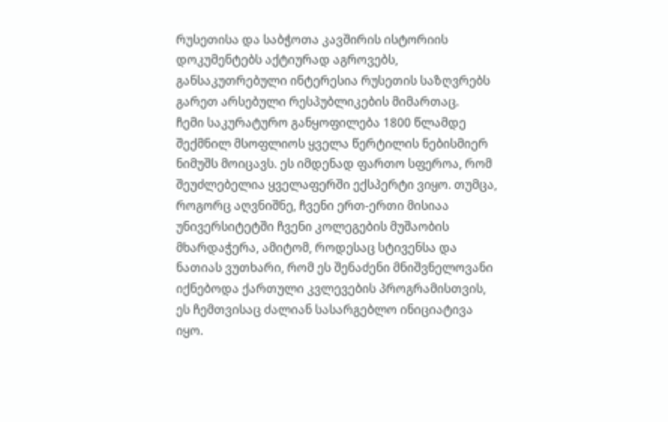რუსეთისა და საბჭოთა კავშირის ისტორიის დოკუმენტებს აქტიურად აგროვებს, განსაკუთრებული ინტერესია რუსეთის საზღვრებს გარეთ არსებული რესპუბლიკების მიმართაც.
ჩემი საკურატურო განყოფილება 1800 წლამდე შექმნილ მსოფლიოს ყველა წერტილის ნებისმიერ ნიმუშს მოიცავს. ეს იმდენად ფართო სფეროა, რომ შეუძლებელია ყველაფერში ექსპერტი ვიყო. თუმცა, როგორც აღვნიშნე, ჩვენი ერთ-ერთი მისიაა უნივერსიტეტში ჩვენი კოლეგების მუშაობის მხარდაჭერა, ამიტომ, როდესაც სტივენსა და ნათიას ვუთხარი, რომ ეს შენაძენი მნიშვნელოვანი იქნებოდა ქართული კვლევების პროგრამისთვის, ეს ჩემთვისაც ძალიან სასარგებლო ინიციატივა იყო.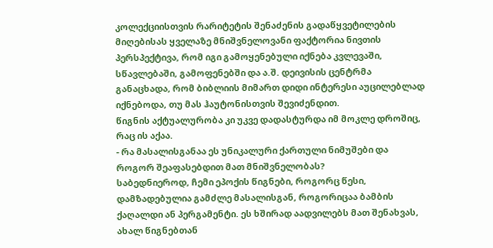კოლექციისთვის რარიტეტის შენაძენის გადაწყვეტილების მიღებისას ყველაზე მნიშვნელოვანი ფაქტორია ნივთის პერსპექტივა, რომ იგი გამოყენებული იქნება კვლევაში, სწავლებაში, გამოფენებში და ა.შ. დეივისის ცენტრმა განაცხადა, რომ ბიბლიის მიმართ დიდი ინტერესი აუცილებლად იქნებოდა, თუ მას ჰაუტონისთვის შევიძენდით.
წიგნის აქტუალურობა კი უკვე დადასტურდა იმ მოკლე დროშიც, რაც ის აქაა.
- რა მასალისგანაა ეს უნიკალური ქართული ნიმუშები და როგორ შეაფასებდით მათ მნიშვნელობას?
საბედნიეროდ, ჩემი ეპოქის წიგნები, როგორც წესი, დამზადებულია გამძლე მასალისგან, როგორიცაა ბამბის ქაღალდი ან პერგამენტი. ეს ხშირად აადვილებს მათ შენახვას, ახალ წიგნებთან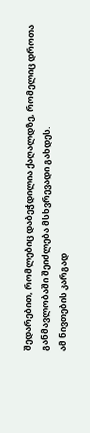შედარებით, რომლებიც დაბეჭდილია ქაღალდზე, რომელიც დროთა განმავლობაში შეიძლება მსხვრევადი გახდეს.
ამ ნივთების კარგად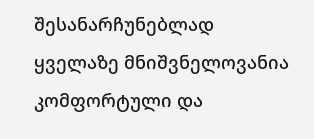შესანარჩუნებლად ყველაზე მნიშვნელოვანია კომფორტული და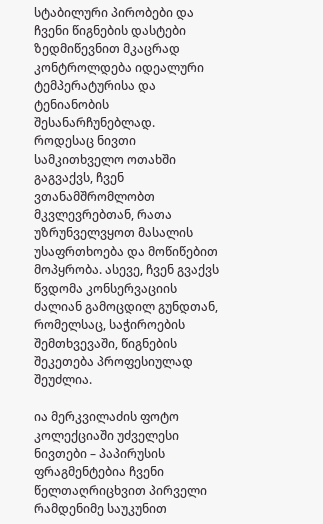სტაბილური პირობები და ჩვენი წიგნების დასტები ზედმიწევნით მკაცრად კონტროლდება იდეალური ტემპერატურისა და ტენიანობის შესანარჩუნებლად.
როდესაც ნივთი სამკითხველო ოთახში გაგვაქვს, ჩვენ ვთანამშრომლობთ მკვლევრებთან, რათა უზრუნველვყოთ მასალის უსაფრთხოება და მოწიწებით მოპყრობა. ასევე, ჩვენ გვაქვს წვდომა კონსერვაციის ძალიან გამოცდილ გუნდთან, რომელსაც, საჭიროების შემთხვევაში, წიგნების შეკეთება პროფესიულად შეუძლია.

ია მერკვილაძის ფოტო
კოლექციაში უძველესი ნივთები – პაპირუსის ფრაგმენტებია ჩვენი წელთაღრიცხვით პირველი რამდენიმე საუკუნით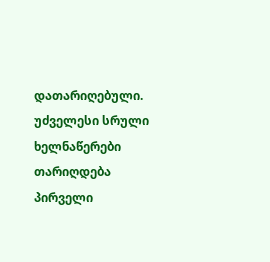დათარიღებული. უძველესი სრული ხელნაწერები თარიღდება პირველი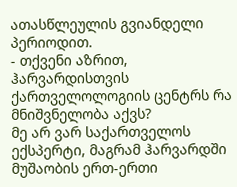ათასწლეულის გვიანდელი პერიოდით.
- თქვენი აზრით, ჰარვარდისთვის ქართველოლოგიის ცენტრს რა მნიშვნელობა აქვს?
მე არ ვარ საქართველოს ექსპერტი, მაგრამ ჰარვარდში მუშაობის ერთ-ერთი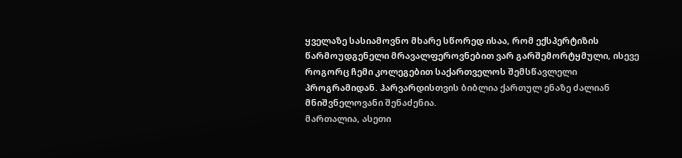ყველაზე სასიამოვნო მხარე სწორედ ისაა, რომ ექსპერტიზის წარმოუდგენელი მრავალფეროვნებით ვარ გარშემორტყმული, ისევე როგორც ჩემი კოლეგებით საქართველოს შემსწავლელი პროგრამიდან. ჰარვარდისთვის ბიბლია ქართულ ენაზე ძალიან მნიშვნელოვანი შენაძენია.
მართალია, ასეთი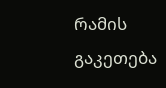რამის გაკეთება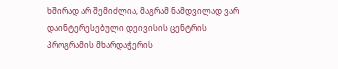ხშირად არ შემიძლია, მაგრამ ნამდვილად ვარ დაინტერესებული დეივისის ცენტრის პროგრამის მხარდაჭერის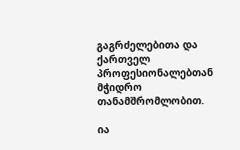გაგრძელებითა და ქართველ პროფესიონალებთან მჭიდრო თანამშრომლობით.

ია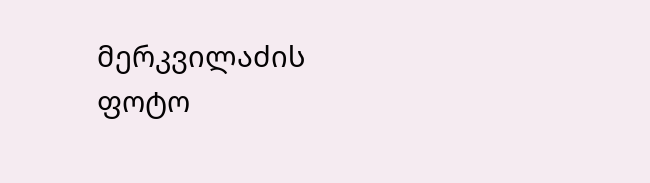მერკვილაძის ფოტო